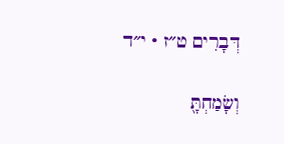דְּבָרִים ט״ז · י״ד

וְשָׂמַחְתָּ֖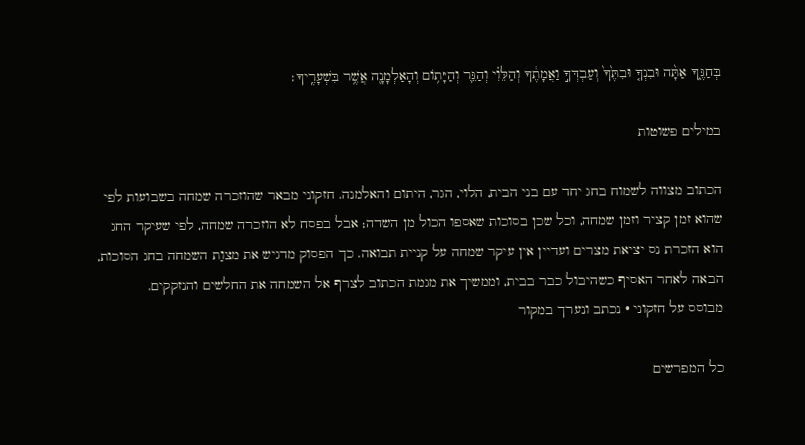בְּחַגֶּ֑ךָ אַתָּ֨ה וּבִנְךָ֤ וּבִתֶּ֙ךָ֙ וְעַבְדְּךָ֣ וַאֲמָתֶ֔ךָ וְהַלֵּוִ֗י וְהַגֵּ֛ר וְהַיָּת֥וֹם וְהָאַלְמָנָ֖ה אֲשֶׁ֥ר בִּשְׁעָרֶֽיךָ׃

במילים פשוטות

הכתוב מצווה לשמוח בחג יחד עם בני הבית, הלוי, הגר, היתום והאלמנה. חזקוני מבאר שהוזכרה שמחה בשבועות לפי שהוא זמן קציר וזמן שמחה, וכל שכן בסוכות שאספו הכול מן השדה; אבל בפסח לא הוזכרה שמחה, לפי שעיקר החג הוא הזכרת נס יציאת מצרים ועדיין אין עיקר שמחה על קניית תבואה. כך הפסוק מדגיש את מצוַת השמחה בחג הסוכות, הבאה לאחר האסיף כשהיבול כבר בבית, וממשיך את מגמת הכתוב לצרף אל השמחה את החלשים והנזקקים.
מבוסס על חזקוני · נכתב ונערך במקור

כל המפרשים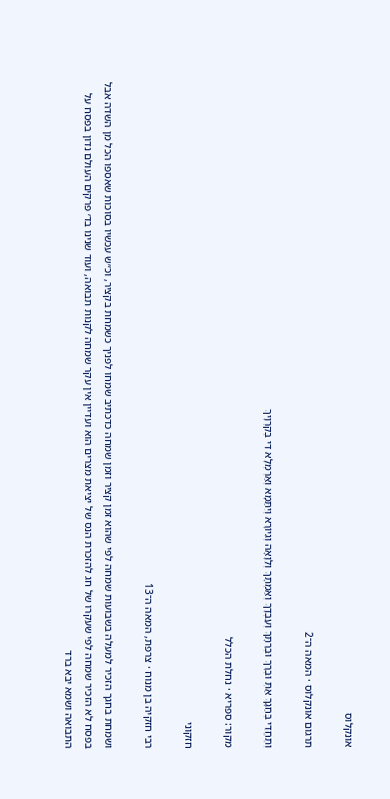אונקלוס

תרגום אונקלוס · המאה ה־2

וְתֶחֱדֵי בְּחַגָךְ אַתְּ וּבְרָךְ וּבְרַתָּךְ וְעַבְדָךְ וְאַמְתָךְ וְלֵוָאָה וְגִיוֹרָא וְיִתַּמָא וְאַרְמְלָא דִי בְקִרְוָיךְ

מקור: ספריא · נחלת הכלל

חזקוני

רבי חזקיה בן מנוח · צרפת, המאה ה־13

ושמחת בחגך הזכיר למעלה בשבועות שמחה לפי שהוא זמן קציר וזמן שמחה כדכתיב שמחו לפניך כשמחת בקציר, וכ״ש עכשיו בסוכות שאספו הכל מן השדה אבל בפסח לא הזכיר שמחה לפי שעקרו של חג להזכרת הנס של יציאת מצרים הוא ועדיין אין עקר שמחה לקנות תבואה, ועוד שנינו בד׳ פרקים העולם נדון בפסח על התבואה ושמא יבא ברד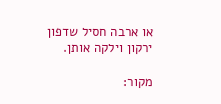או ארבה חסיל שדפון ירקון וילקה אותן.

מקור: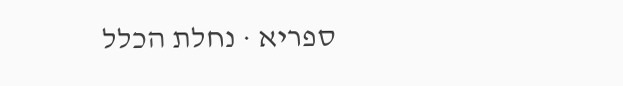ספריא · נחלת הכלל